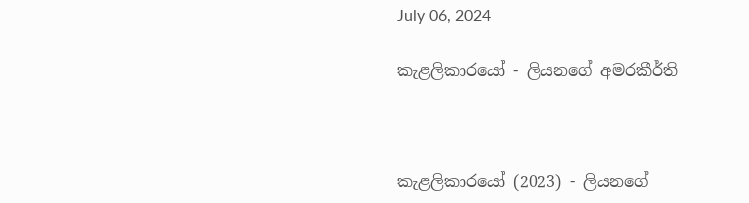July 06, 2024

කැළලිකාරයෝ - ලියනගේ අමරකීර්ති



කැළලිකාරයෝ (2023) - ලියනගේ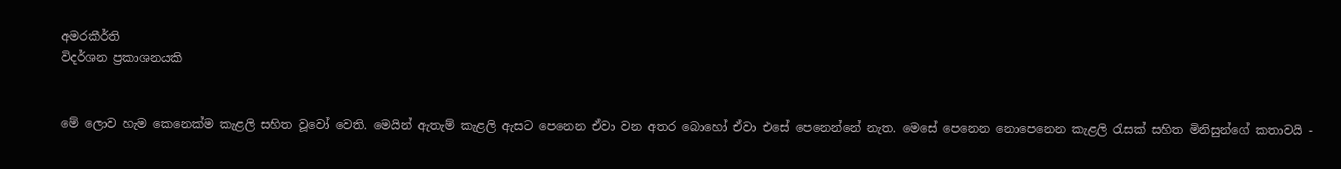අමරකීර්ති
විදර්ශන ප්‍රකාශනයකි


මේ ලොව හැම කෙනෙක්ම කැළලි සහිත වූවෝ වෙති. මෙයින් ඇතැම් කැළලි ඇසට පෙනෙන ඒවා වන අතර බොහෝ ඒවා එසේ පෙනෙන්නේ නැත. මෙසේ පෙනෙන නොපෙනෙන කැළලි රැසක් සහිත මිනිසුන්ගේ කතාවයි -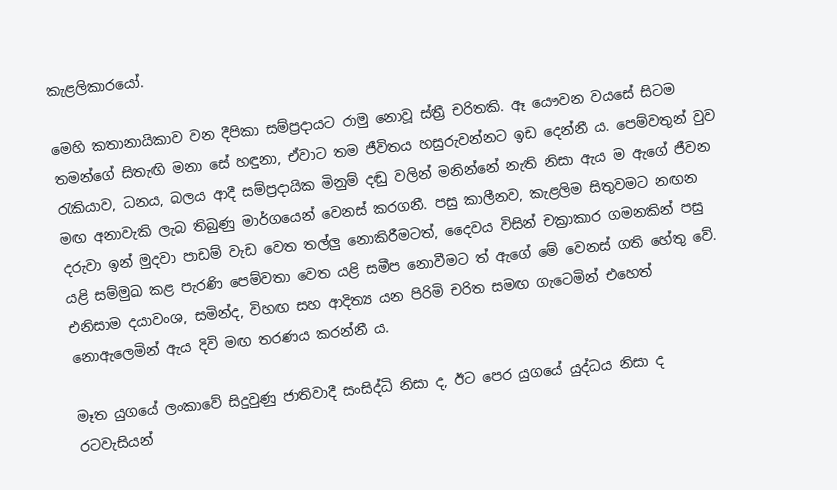කැළලිකාරයෝ.

මෙහි කතානායිකාව වන දීපිකා සම්ප්‍රදායට රාමු නොවූ ස්ත්‍රී චරිතකි. ඈ යෞවන වයසේ සිටම තමන්ගේ සිතැඟි මනා සේ හඳුනා, ඒවාට තම ජීවිතය හසුරුවන්නට ඉඩ දෙන්නී ය. පෙම්වතුන් වුව රැකියාව, ධනය, බලය ආදී සම්ප්‍රදායික මිනුම් දඬු වලින් මනින්නේ නැති නිසා ඇය ම ඇගේ ජීවන මඟ අනාවැකි ලැබ තිබුණු මාර්ගයෙන් වෙනස් කරගනී. පසු කාලීනව, කැළලිම සිතුවමට නඟන දරුවා ඉන් මුදවා පාඩම් වැඩ වෙත තල්ලු නොකිරීමටත්, දෛවය විසින් චක්‍රාකාර ගමනකින් පසු යළි සම්මුඛ කළ පැරණි පෙම්වතා වෙත යළි සමීප නොවීමට ත් ඇගේ මේ වෙනස් ගති හේතු වේ. එනිසාම දයාවංශ, සමින්ද, විහඟ සහ ආදිත්‍ය යන පිරිමි චරිත සමඟ ගැටෙමින් එහෙත් නොඇලෙමින් ඇය දිවි මඟ තරණය කරන්නී ය.

මෑත යුගයේ ලංකාවේ සිදුවුණු ජාතිවාදී සංසිද්ධි නිසා ද, ඊට පෙර යුගයේ යුද්ධය නිසා ද රටවැසියන්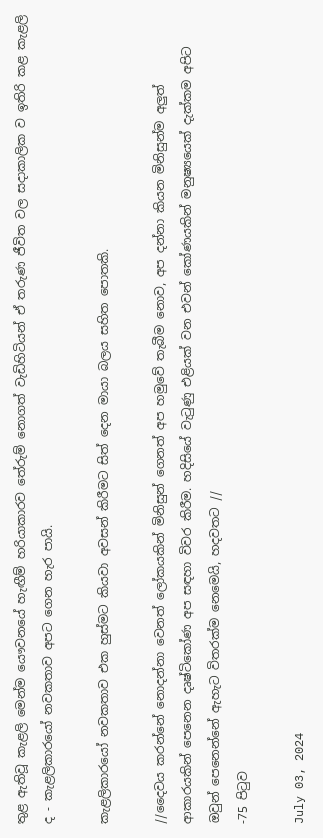තුළ ඇතිවූ කැළලි මෙන්ම යෞවනයේ හැඟීම් හරියාකාරව තේරුම් නොගත් වැඩිහිටියන් ඒ තරුණ ජීවිත වල සදාකාලික ව ඉතිරි කළ කැළලි ද - කැළලිකාරයෝ නවකතාව අපට ගෙන හැර පායි.

කැළලිකාරයෝ නවකතාව එක හුස්මට කියවා අවසන් කිරීමට සිත් දෙන මායා බලය සහිත පොතකි.

//දෛවය කරන්නේ නොදන්නා වෙනත් ලෝකයකින් මිනිසුන් ගෙනත් අප හමුවේ තැබීම නොව, අප දන්නා කියන මිනිසුන්ම අලුත් ආකාරයකින් පෙනෙන දෘෂ්ටිකෝණ අප සඳහා විවර කිරීම. හදිසියේ වැටුණු එළියක් වන එවන් කෝණයකින් මනුෂ්‍යයෙක් දැක්කම අපිට ඔවුන් පෙනෙන්නේ ඇහැට විතරක්ම නෙමෙයි, හදවතට //
-75 පිටුව

July 03, 2024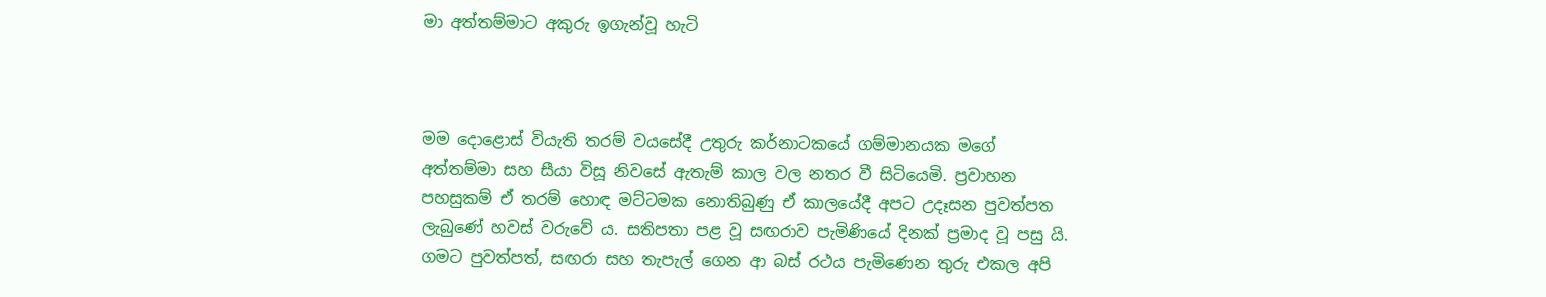මා අත්තම්මාට අකුරු ඉගැන්වූ හැටි



මම දොළොස් වියැති තරම් වයසේදී උතුරු කර්නාටකයේ ගම්මානයක මගේ අත්තම්මා සහ සීයා විසූ නිවසේ ඇතැම් කාල වල නතර වී සිටියෙමි. ප්‍රවාහන පහසුකම් ඒ තරම් හොඳ මට්ටමක නොතිබුණු ඒ කාලයේදී අපට උදෑසන පුවත්පත ලැබුණේ හවස් වරුවේ ය. සතිපතා පළ වූ සඟරාව පැමිණියේ දිනක් ප්‍රමාද වූ පසු යි. ගමට පුවත්පත්, සඟරා සහ තැපැල් ගෙන ආ බස් රථය පැමිණෙන තුරු එකල අපි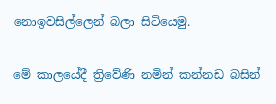නොඉවසිල්ලෙන් බලා සිටියෙමු.

මේ කාලයේදී ත්‍රිවේණි නමින් කන්නඩ බසින්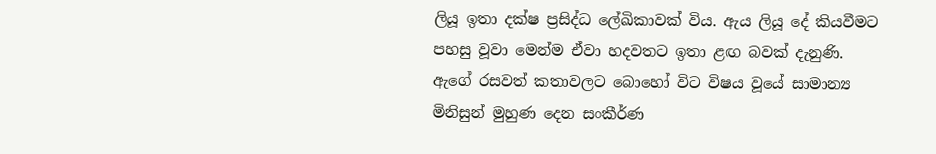ලියූ ඉතා දක්ෂ ප්‍රසිද්ධ ලේඛිකාවක් විය. ඇය ලියූ දේ කියවීමට පහසු වූවා මෙන්ම ඒවා හදවතට ඉතා ළඟ බවක් දැනුණි. ඇගේ රසවත් කතාවලට බොහෝ විට විෂය වූයේ සාමාන්‍ය මිනිසුන් මුහුණ දෙන සංකීර්ණ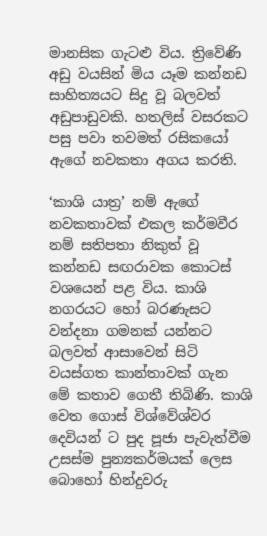මානසික ගැටළු විය. ත්‍රිවේණි අඩු වයසින් මිය යෑම කන්නඩ සාහිත්‍යයට සිදු වූ බලවත් අඩුපාඩුවකි. හතලිස් වසරකට පසු පවා තවමත් රසිකයෝ ඇගේ නවකතා අගය කරති.

‘කාශි යාත්‍ර’ නම් ඇගේ නවකතාවක් එකල කර්මවීර නම් සතිපතා නිකුත් වූ කන්නඩ සඟරාවක කොටස් වශයෙන් පළ විය. කාශි නගරයට හෝ බරණැසට වන්දනා ගමනක් යන්නට බලවත් ආසාවෙන් සිටි වයස්ගත කාන්තාවක් ගැන මේ කතාව ගෙතී තිබිණි. කාශි වෙත ගොස් විශ්වේශ්වර දෙවියන් ට පුද පූජා පැවැත්වීම උසස්ම පුන්‍යකර්මයක් ලෙස බොහෝ හින්දුවරු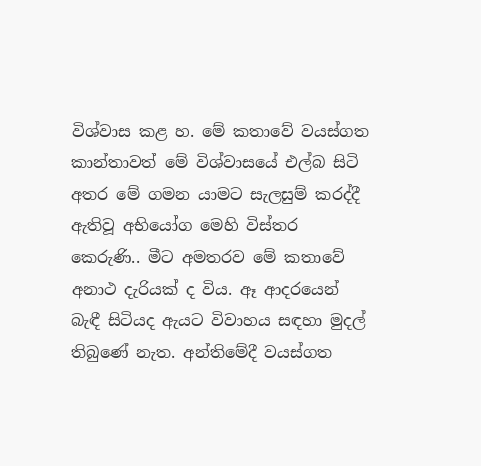විශ්වාස කළ හ. මේ කතාවේ වයස්ගත කාන්තාවත් මේ විශ්වාසයේ එල්බ සිටි අතර මේ ගමන යාමට සැලසුම් කරද්දී ඇතිවූ අභියෝග මෙහි විස්තර කෙරුණි.. මීට අමතරව මේ කතාවේ අනාථ දැරියක් ද විය. ඈ ආදරයෙන් බැඳී සිටියද ඇයට විවාහය සඳහා මුදල් තිබුණේ නැත. අන්තිමේදී වයස්ගත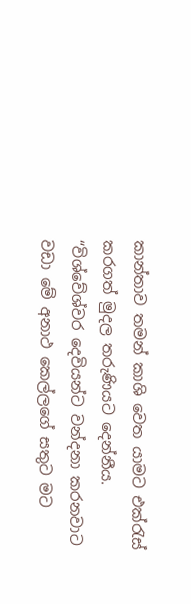කාන්තාව තමන් කාශි වෙත යාමට එක්රැස් කරගත් මුදල තරුණියට දෙන්නීය. “විශ්වේශ්වර දෙවියන්ට වන්දනා කරනවාට වඩා මේ අනාථ කෙල්ලගේ සතුට මට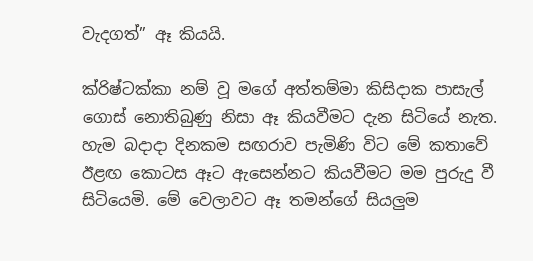වැදගත්” ඈ කියයි.

ක්රිෂ්ටක්කා නම් වූ මගේ අත්තම්මා කිසිදාක පාසැල් ගොස් නොතිබුණු නිසා ඈ කියවීමට දැන සිටියේ නැත. හැම බදාදා දිනකම සඟරාව පැමිණි විට මේ කතාවේ ඊළඟ කොටස ඈට ඇසෙන්නට කියවීමට මම පුරුදු වී සිටියෙමි. මේ වෙලාවට ඈ තමන්ගේ සියලුම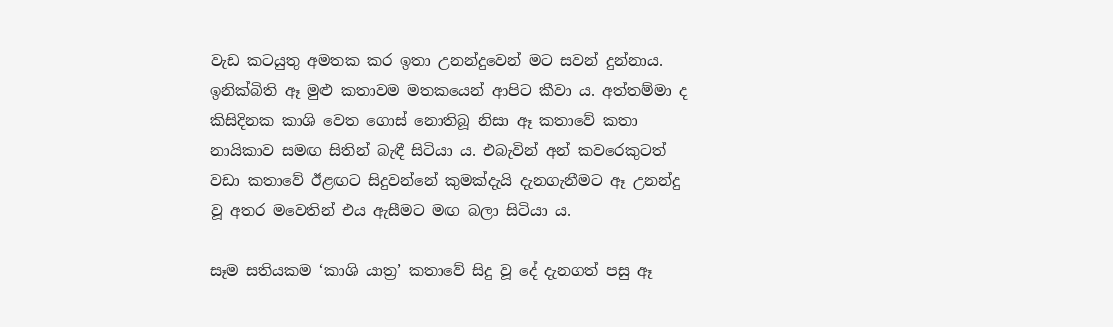වැඩ කටයුතු අමතක කර ඉතා උනන්දුවෙන් මට සවන් දුන්නාය. ඉනික්බිති ඈ මුළු කතාවම මතකයෙන් ආපිට කීවා ය. අත්තම්මා ද කිසිදිනක කාශි වෙත ගොස් නොතිබූ නිසා ඈ කතාවේ කතා නායිකාව සමඟ සිතින් බැඳී සිටියා ය. එබැවින් අන් කවරෙකුටත් වඩා කතාවේ ඊළඟට සිදුවන්නේ කුමක්දැයි දැනගැනීමට ඈ උනන්දු වූ අතර මවෙතින් එය ඇසීමට මඟ බලා සිටියා ය.

සෑම සතියකම ‘කාශි යාත්‍ර’ කතාවේ සිදු වූ දේ දැනගත් පසු ඈ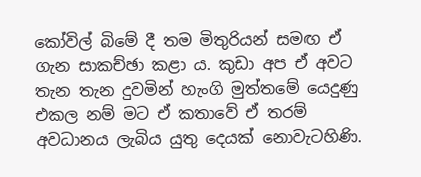කෝවිල් බිමේ දී තම මිතුරියන් සමඟ ඒ ගැන සාකච්ඡා කළා ය. කුඩා අප ඒ අවට තැන තැන දුවමින් හැංගි මුත්තමේ යෙදුණු එකල නම් මට ඒ කතාවේ ඒ තරම් අවධානය ලැබිය යුතු දෙයක් නොවැටහිණි.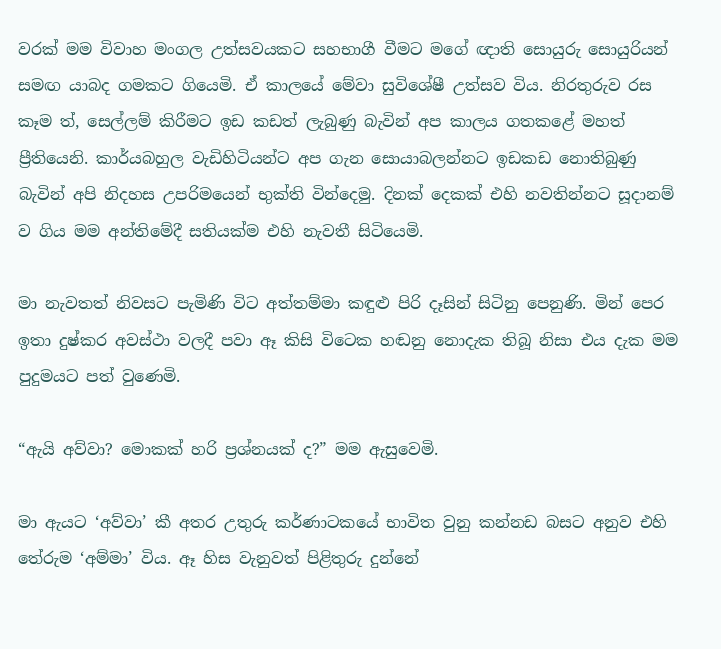වරක් මම විවාහ මංගල උත්සවයකට සහභාගී වීමට මගේ ඥාති සොයුරු සොයුරියන් සමඟ යාබද ගමකට ගියෙමි. ඒ කාලයේ මේවා සුවිශේෂී උත්සව විය. නිරතුරුව රස කෑම ත්, සෙල්ලම් කිරීමට ඉඩ කඩත් ලැබුණු බැවින් අප කාලය ගතකළේ මහත් ප්‍රීතියෙනි. කාර්යබහුල වැඩිහිටියන්ට අප ගැන සොයාබලන්නට ඉඩකඩ නොතිබුණු බැවින් අපි නිදහස උපරිමයෙන් භුක්ති වින්දෙමු. දිනක් දෙකක් එහි නවතින්නට සූදානම් ව ගිය මම අන්තිමේදී සතියක්ම එහි නැවතී සිටියෙමි.

මා නැවතත් නිවසට පැමිණි විට අත්තම්මා කඳුළු පිරි දෑසින් සිටිනු පෙනුණි. මින් පෙර ඉතා දුෂ්කර අවස්ථා වලදී පවා ඈ කිසි විටෙක හඬනු නොදැක තිබූ නිසා එය දැක මම පුදුමයට පත් වුණෙමි.

“ඇයි අව්වා? මොකක් හරි ප්‍රශ්නයක් ද?” මම ඇසුවෙමි.

මා ඇයට ‘අව්වා’ කී අතර උතුරු කර්ණාටකයේ භාවිත වුනු කන්නඩ බසට අනුව එහි තේරුම ‘අම්මා’ විය. ඈ හිස වැනුවත් පිළිතුරු දුන්නේ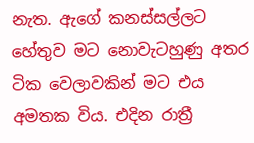නැත. ඇගේ කනස්සල්ලට හේතුව මට නොවැටහුණු අතර ටික වෙලාවකින් මට එය අමතක විය. එදින රාත්‍රී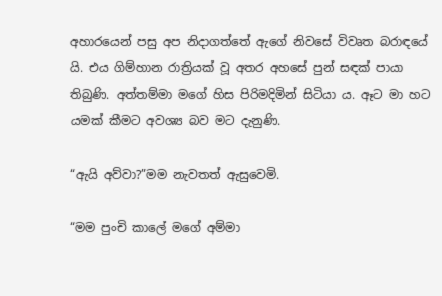අහාරයෙන් පසු අප නිදාගත්තේ ඇගේ නිවසේ විවෘත බරාඳයේ යි. එය ගිම්හාන රාත්‍රියක් වූ අතර අහසේ පුන් සඳක් පායා තිබුණි. අත්තම්මා මගේ හිස පිරිමදිමින් සිටියා ය. ඈට මා හට යමක් කීමට අවශ්‍ය බව මට දැනුණි.

“ඇයි අව්වා?”මම නැවතත් ඇසුවෙමි.

“මම පුංචි කාලේ මගේ අම්මා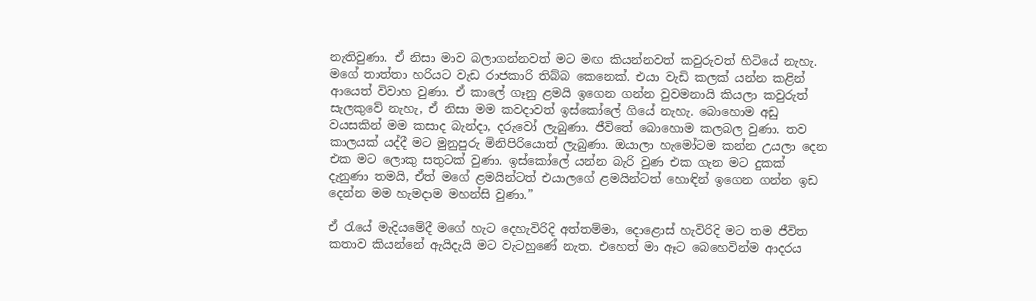නැතිවුණා. ඒ නිසා මාව බලාගන්නවත් මට මඟ කියන්නවත් කවුරුවත් හිටියේ නැහැ. මගේ තාත්තා හරියට වැඩ රාජකාරි තිබ්බ කෙනෙක්. එයා වැඩි කලක් යන්න කළින් ආයෙත් විවාහ වුණා. ඒ කාලේ ගෑනු ළමයි ඉගෙන ගන්න වුවමනායි කියලා කවුරුත් සැලකුවේ නැහැ, ඒ නිසා මම කවදාවත් ඉස්කෝලේ ගියේ නැහැ. බොහොම අඩු වයසකින් මම කසාද බැන්දා, දරුවෝ ලැබුණා. ජීවිතේ බොහොම කලබල වුණා. තව කාලයක් යද්දී මට මුනුපුරු මිනිපිරියොත් ලැබුණා. ඔයාලා හැමෝටම කන්න උයලා දෙන එක මට ලොකු සතුටක් වුණා. ඉස්කෝලේ යන්න බැරි වුණ එක ගැන මට දුකක් දැනුණා තමයි, ඒත් මගේ ළමයින්ටත් එයාලගේ ළමයින්ටත් හොඳින් ඉගෙන ගන්න ඉඩ දෙන්න මම හැමදාම මහන්සි වුණා.”

ඒ රැයේ මැදියමේදී මගේ හැට දෙහැවිරිදි අත්තම්මා, දොළොස් හැවිරිදි මට තම ජීවිත කතාව කියන්නේ ඇයිදැයි මට වැටහුණේ නැත. එහෙත් මා ඈට බෙහෙවින්ම ආදරය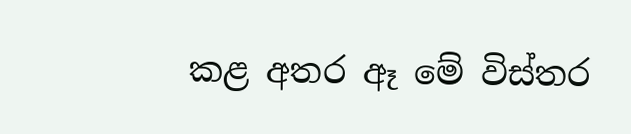කළ අතර ඈ මේ විස්තර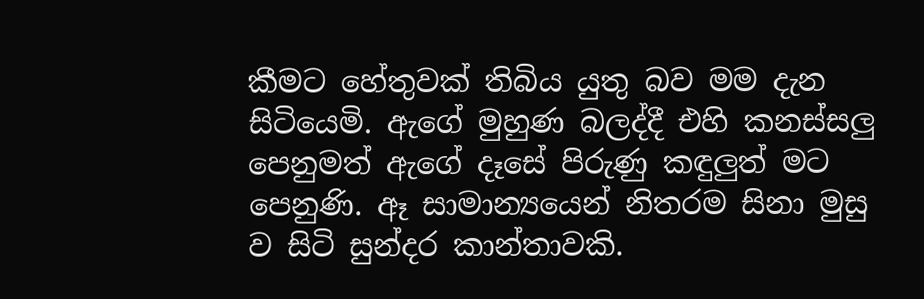කීමට හේතුවක් තිබිය යුතු බව මම දැන සිටියෙමි. ඇගේ මුහුණ බලද්දී එහි කනස්සලු පෙනුමත් ඇගේ දෑසේ පිරුණු කඳුලුත් මට පෙනුණි. ඈ සාමාන්‍යයෙන් නිතරම සිනා මුසු ව සිටි සුන්දර කාන්තාවකි.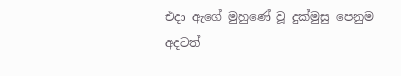එදා ඇගේ මුහුණේ වූ දුක්මුසු පෙනුම අදටත්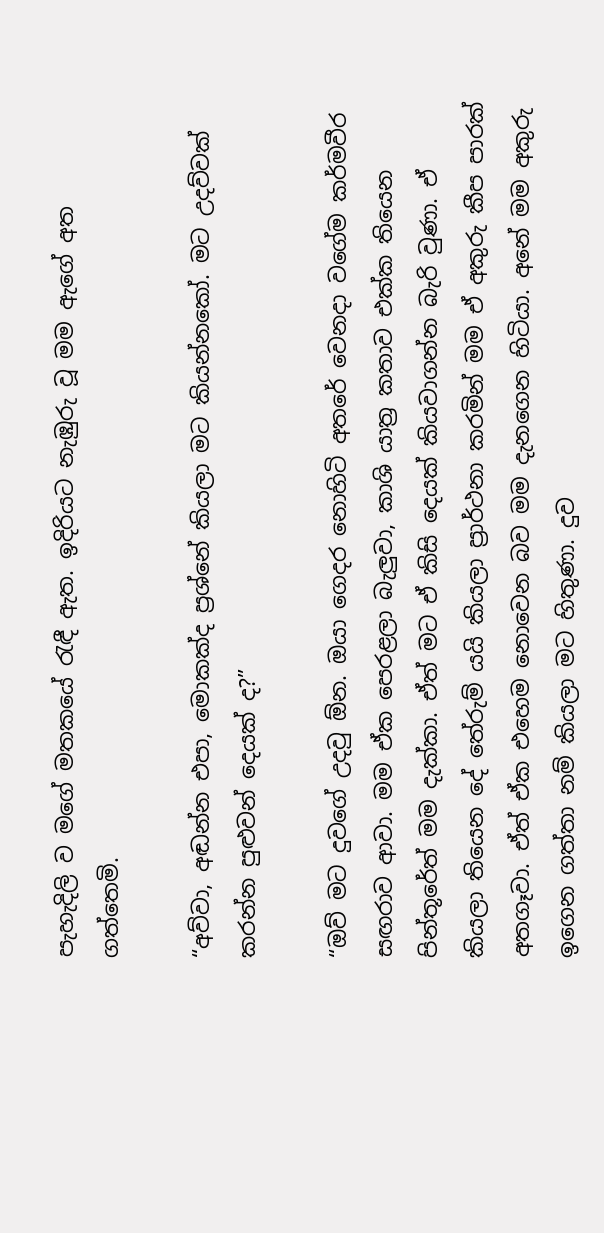පැහැදිලි ව මගේ මතකයේ රැඳී ඇත. ඉදිරියට නැඹුරු වූ මම ඇගේ අත ගත්තෙමි.

“අව්වා, අඬන්න එපා, මොකක්ද ප්‍රශ්නේ කියලා මට කියන්නකෝ. මට උදව්වක් කරන්න පුළුවන් දෙයක් ද?”

“ඔව් මට දුවගේ උදවු ඕන. ඔයා ගෙදර නොහිටි අතරේ වෙනදා වගේම කර්මවීර සඟරාව ආවා. මම ඒක පෙරළලා බැලුවා, කාශි යාත්‍ර කතාව එක්ක තියෙන පින්තූරේත් මම දැක්කා. ඒත් මට ඒ කිසි දෙයක් කියවාගන්න බැරි වුණා. ඒ කියලා තියෙන දේ තේරුම් යයි කියලා ප්‍රාර්ථනා කරමින් මම ඒ අකුරු කීප පාරක් අතගෑවා. ඒත් ඒක එහෙම නොවෙන බව මම දැනගෙන හිටියා. අනේ මම අකුරු ඉගෙන ගත්තා නම් කියලා මට හිතුණා. දුව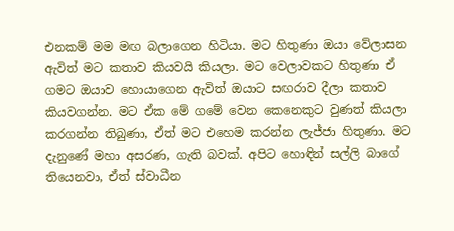එනකම් මම මඟ බලාගෙන හිටියා. මට හිතුණා ඔයා වේලාසන ඇවිත් මට කතාව කියවයි කියලා. මට වෙලාවකට හිතුණා ඒ ගමට ඔයාව හොයාගෙන ඇවිත් ඔයාට සඟරාව දීලා කතාව කියවගන්න. මට ඒක මේ ගමේ වෙන කෙනෙකුට වුණත් කියලා කරගන්න තිබුණා, ඒත් මට එහෙම කරන්න ලැජ්ජා හිතුණා. මට දැනුණේ මහා අසරණ, ගැති බවක්. අපිට හොඳින් සල්ලි බාගේ තියෙනවා, ඒත් ස්වාධීන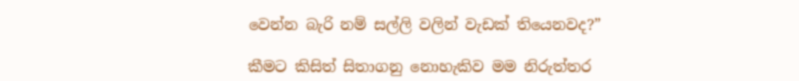වෙන්න බැරි නම් සල්ලි වලින් වැඩක් තියෙනවද?”

කීමට කිසිත් සිතාගනු නොහැකිව මම නිරුත්තර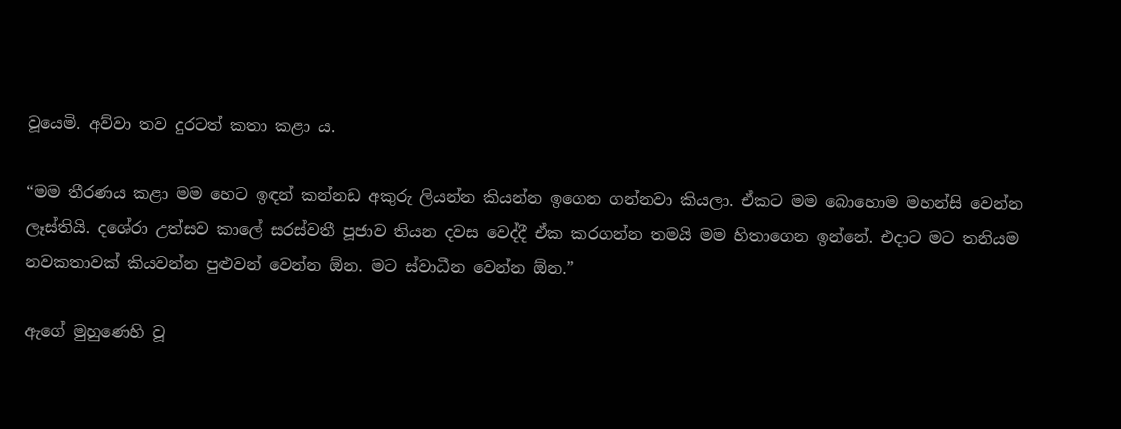වූයෙමි. අව්වා තව දුරටත් කතා කළා ය.

“මම තීරණය කළා මම හෙට ඉඳන් කන්නඩ අකුරු ලියන්න කියන්න ඉගෙන ගන්නවා කියලා. ඒකට මම බොහොම මහන්සි වෙන්න ලෑස්තියි. දශේරා උත්සව කාලේ සරස්වතී පූජාව තියන දවස වෙද්දී ඒක කරගන්න තමයි මම හිතාගෙන ඉන්නේ. එදාට මට තනියම නවකතාවක් කියවන්න පුළුවන් වෙන්න ඕන. මට ස්වාධීන වෙන්න ඕන.”

ඇගේ මුහුණෙහි වූ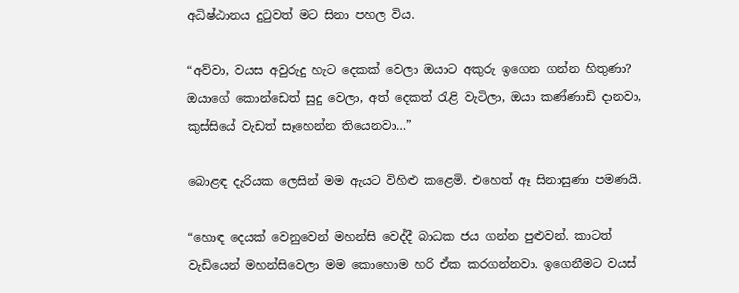අධිෂ්ඨානය දුටුවත් මට සිනා පහල විය.

“අව්වා, වයස අවුරුදු හැට දෙකක් වෙලා ඔයාට අකුරු ඉගෙන ගන්න හිතුණා? ඔයාගේ කොන්ඩෙත් සුදු වෙලා, අත් දෙකත් රැළි වැටිලා, ඔයා කණ්ණාඩි දානවා, කුස්සියේ වැඩත් සෑහෙන්න තියෙනවා…”

බොළඳ දැරියක ලෙසින් මම ඇයට විහිළු කළෙමි. එහෙත් ඈ සිනාසුණා පමණයි.

“හොඳ දෙයක් වෙනුවෙන් මහන්සි වෙද්දී බාධක ජය ගන්න පුළුවන්. කාටත් වැඩියෙන් මහන්සිවෙලා මම කොහොම හරි ඒක කරගන්නවා. ඉගෙනීමට වයස්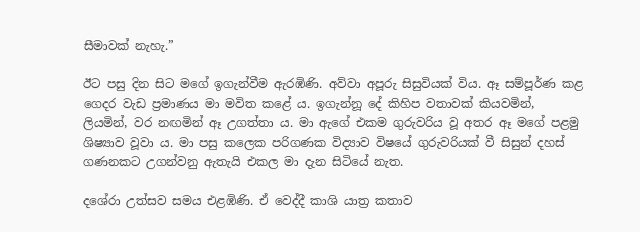සීමාවක් නැහැ.”

ඊට පසු දින සිට මගේ ඉගැන්වීම ඇරඹිණි. අව්වා අපූරු සිසුවියක් විය. ඈ සම්පූර්ණ කළ ගෙදර වැඩ ප්‍රමාණය මා මවිත කළේ ය. ඉගැන්නූ දේ කිහිප වතාවක් කියවමින්, ලියමින්, වර නඟමින් ඈ උගත්තා ය. මා ඇගේ එකම ගුරුවරිය වූ අතර ඈ මගේ පළමු ශිෂ්‍යාව වූවා ය. මා පසු කලෙක පරිගණක විද්‍යාව විෂයේ ගුරුවරියක් වී සිසුන් දහස් ගණනකට උගන්වනු ඇතැයි එකල මා දැන සිටියේ නැත.

දශේරා උත්සව සමය එළඹිණි. ඒ වෙද්දී කාශි යාත්‍ර කතාව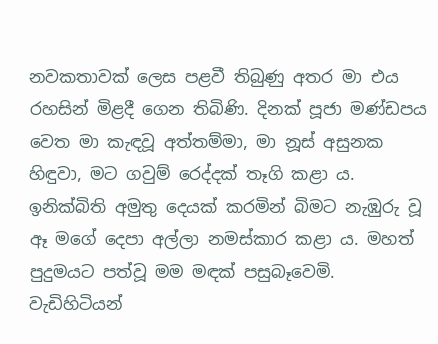නවකතාවක් ලෙස පළවී තිබුණු අතර මා එය රහසින් මිළදී ගෙන තිබිණි. දිනක් පූජා මණ්ඩපය වෙත මා කැඳවූ අත්තම්මා, මා නූස් අසුනක හිඳුවා, මට ගවුම් රෙද්දක් තෑගි කළා ය. ඉනික්බිති අමුතු දෙයක් කරමින් බිමට නැඹුරු වූ ඈ මගේ දෙපා අල්ලා නමස්කාර කළා ය. මහත් පුදුමයට පත්වූ මම මඳක් පසුබෑවෙමි. වැඩිහිටියන්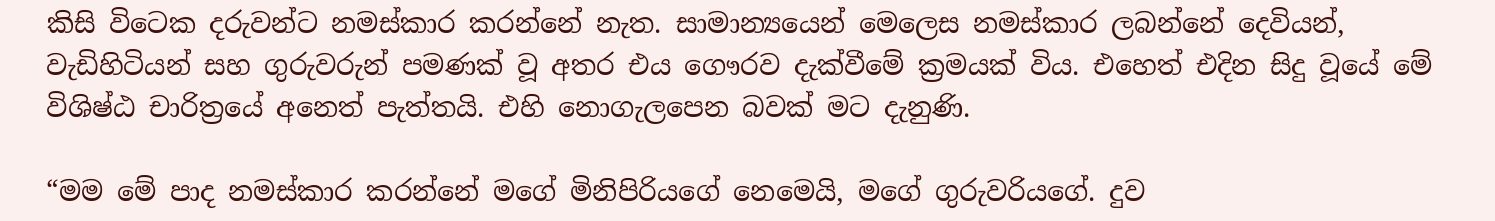කිසි විටෙක දරුවන්ට නමස්කාර කරන්නේ නැත. සාමාන්‍යයෙන් මෙලෙස නමස්කාර ලබන්නේ දෙවියන්, වැඩිහිටියන් සහ ගුරුවරුන් පමණක් වූ අතර එය ගෞරව දැක්වීමේ ක්‍රමයක් විය. එහෙත් එදින සිදු වූයේ මේ විශිෂ්ඨ චාරිත්‍රයේ අනෙත් පැත්තයි. එහි නොගැලපෙන බවක් මට දැනුණි.

“මම මේ පාද නමස්කාර කරන්නේ මගේ මිනිපිරියගේ නෙමෙයි, මගේ ගුරුවරියගේ. දුව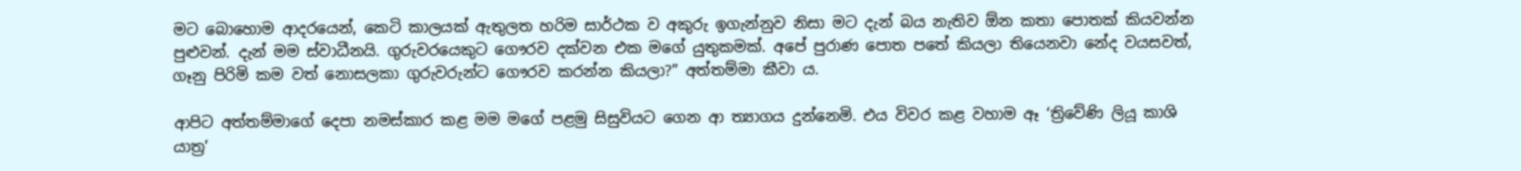මට බොහොම ආදරයෙන්, කෙටි කාලයක් ඇතුලත හරිම සාර්ථක ව අකුරු ඉගැන්නුව නිසා මට දැන් බය නැතිව ඕන කතා පොතක් කියවන්න පුළුවන්. දැන් මම ස්වාධීනයි. ගුරුවරයෙකුට ගෞරව දක්වන එක මගේ යුතුකමක්. අපේ පුරාණ පොත පතේ කියලා තියෙනවා නේද වයසවත්, ගෑනු පිරිමි කම වත් නොසලකා ගුරුවරුන්ට ගෞරව කරන්න කියලා?” අත්තම්මා කීවා ය.

ආපිට අත්තම්මාගේ දෙපා නමස්කාර කළ මම මගේ පළමු සිසුවියට ගෙන ආ ත්‍යාගය දුන්නෙමි. එය විවර කළ වහාම ඈ ‘ත්‍රිවේණි ලියූ කාශි යාත්‍ර’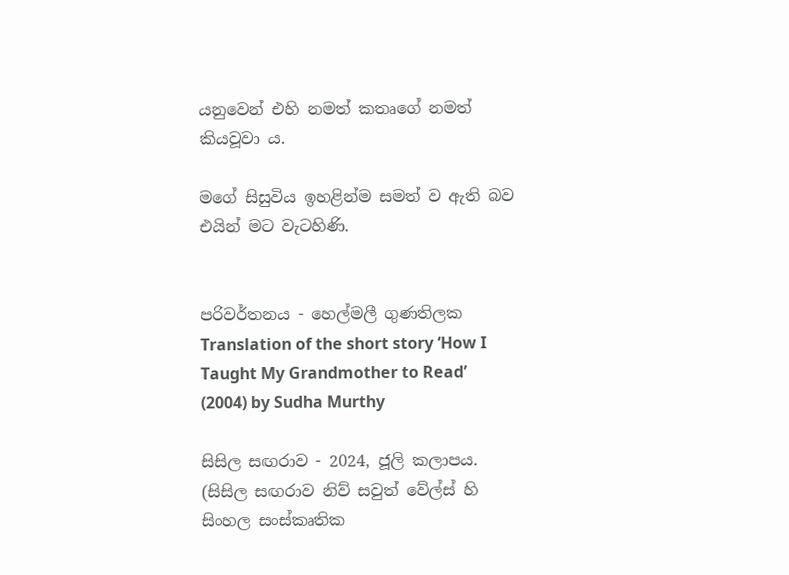යනුවෙන් එහි නමත් කතෘගේ නමත් කියවූවා ය.

මගේ සිසුවිය ඉහළින්ම සමත් ව ඇති බව එයින් මට වැටහිණි.


පරිවර්තනය - හෙල්මලී ගුණතිලක
Translation of the short story ‘How I Taught My Grandmother to Read’ (2004) by Sudha Murthy

සිසිල සඟරාව - 2024, ජූලි කලාපය.
(සිසිල සඟරාව නිව් සවුත් වේල්ස් හි සිංහල සංස්කෘතික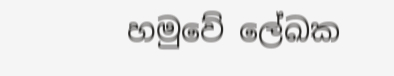හමුවේ ලේඛක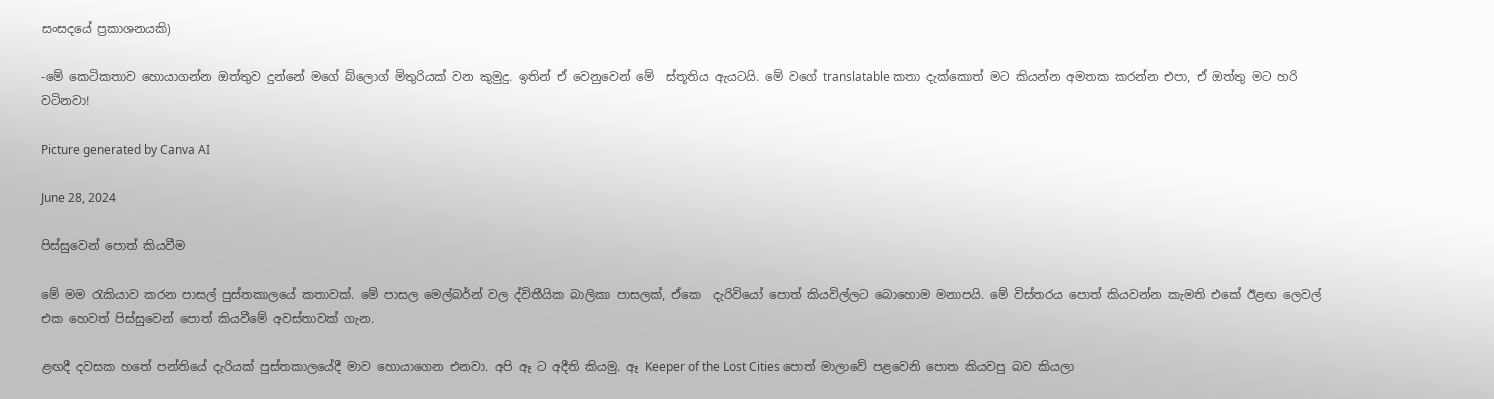සංසදයේ ප්‍රකාශනයකි)

-මේ කෙටිකතාව හොයාගන්න ඔත්තුව දුන්නේ මගේ බ්ලොග් මිතුරියක් වන කුමුදු. ඉතින් ඒ වෙනුවෙන් මේ  ස්තූතිය ඇයටයි. මේ වගේ translatable කතා දැක්කොත් මට කියන්න අමතක කරන්න එපා, ඒ ඔත්තු මට හරි වටිනවා!

Picture generated by Canva AI

June 28, 2024

පිස්සුවෙන් පොත් කියවීම

මේ මම රැකියාව කරන පාසල් පුස්තකාලයේ කතාවක්. මේ පාසල මෙල්බර්න් වල ද්විතීයික බාලිකා පාසලක්, ඒකෙ  දැරිවියෝ පොත් කියවිල්ලට බොහොම මනාපයි. මේ විස්තරය පොත් කියවන්න කැමති එකේ ඊළඟ ලෙවල් එක හෙවත් පිස්සුවෙන් පොත් කියවීමේ අවස්තාවක් ගැන.

ළඟදී දවසක හතේ පන්තියේ දැරියක් පුස්තකාලයේදී මාව හොයාගෙන එනවා. අපි ඈ ට අදීති කියමු. ඈ Keeper of the Lost Cities පොත් මාලාවේ පළවෙනි පොත කියවපු බව කියලා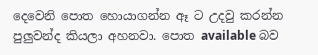දෙවෙනි පොත හොයාගන්න ඈ ට උදවු කරන්න පුලුවන්ද කියලා අහනවා. පොත available බව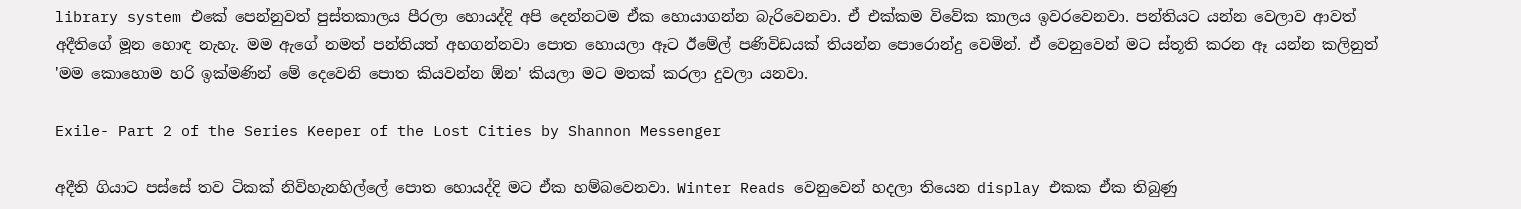library system එකේ පෙන්නුවත් පුස්තකාලය පීරලා හොයද්දි අපි දෙන්නටම ඒක හොයාගන්න බැරිවෙනවා. ඒ එක්කම විවේක කාලය ඉවරවෙනවා. පන්තියට යන්න වෙලාව ආවත් අදීතිගේ මූන හොඳ නැහැ. මම ඇගේ නමත් පන්තියත් අහගන්නවා පොත හොයලා ඈට ඊමේල් පණිවිඩයක් තියන්න පොරොන්දු වෙමින්. ඒ වෙනුවෙන් මට ස්තූති කරන ඈ යන්න කලිනුත් 'මම කොහොම හරි ඉක්මණින් මේ දෙවෙනි පොත කියවන්න ඕන' කියලා මට මතක් කරලා දුවලා යනවා.

Exile- Part 2 of the Series Keeper of the Lost Cities by Shannon Messenger

අදීති ගියාට පස්සේ තව ටිකක් නිවිහැනහිල්ලේ පොත හොයද්දි මට ඒක හම්බවෙනවා. Winter Reads වෙනුවෙන් හදලා තියෙන display එකක ඒක තිබුණු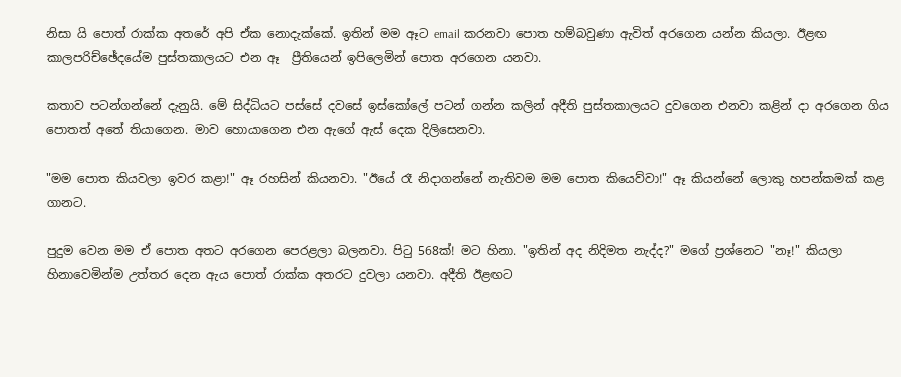නිසා යි පොත් රාක්ක අතරේ අපි ඒක නොදැක්කේ. ඉතින් මම ඈට email කරනවා පොත හම්බවුණා ඇවිත් අරගෙන යන්න කියලා. ඊළඟ කාලපරිච්ඡේදයේම පුස්තකාලයට එන ඈ  ප්‍රීතියෙන් ඉපිලෙමින් පොත අරගෙන යනවා.

කතාව පටන්ගන්නේ දැනුයි. මේ සිද්ධියට පස්සේ දවසේ ඉස්කෝලේ පටන් ගන්න කලින් අදීති පුස්තකාලයට දුවගෙන එනවා කළින් දා අරගෙන ගිය පොතත් අතේ තියාගෙන. මාව හොයාගෙන එන ඇගේ ඇස් දෙක දිලිසෙනවා.

"මම පොත කියවලා ඉවර කළා!" ඈ රහසින් කියනවා. "ඊයේ රෑ නිදාගන්නේ නැතිවම මම පොත කියෙව්වා!" ඈ කියන්නේ ලොකු හපන්කමක් කළ ගානට.

පුදුම වෙන මම ඒ පොත අතට අරගෙන පෙරළලා බලනවා. පිටු 568ක්! මට හිනා. "ඉතින් අද නිදිමත නැද්ද?" මගේ ප්‍රශ්නෙට "නෑ!" කියලා හිනාවෙමින්ම උත්තර දෙන ඇය පොත් රාක්ක අතරට දුවලා යනවා. අදීති ඊළඟට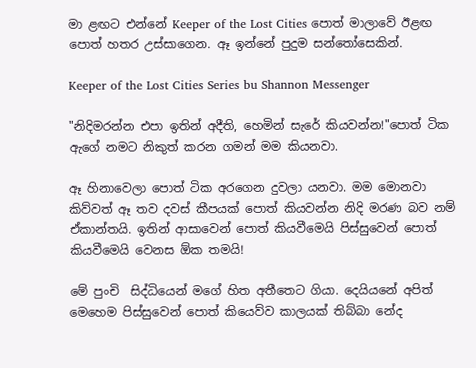මා ළඟට එන්නේ Keeper of the Lost Cities පොත් මාලාවේ ඊළඟ පොත් හතර උස්සාගෙන. ඈ ඉන්නේ පුදුම සන්තෝසෙකින්.

Keeper of the Lost Cities Series bu Shannon Messenger

"නිදිමරන්න එපා ඉතින් අදීති, හෙමින් සැරේ කියවන්න!"පොත් ටික ඇගේ නමට නිකුත් කරන ගමන් මම කියනවා.

ඈ හිනාවෙලා පොත් ටික අරගෙන දුවලා යනවා. මම මොනවා කිව්වත් ඈ තව දවස් කීපයක් පොත් කියවන්න නිදි මරණ බව නම් ඒකාන්තයි. ඉතින් ආසාවෙන් පොත් කියවීමෙයි පිස්සුවෙන් පොත් කියවීමෙයි වෙනස ඕක තමයි!

මේ පුංචි  සිද්ධියෙන් මගේ හිත අතීතෙට ගියා. දෙයියනේ අපිත් මෙහෙම පිස්සුවෙන් පොත් කියෙව්ව කාලයක් තිබ්බා නේද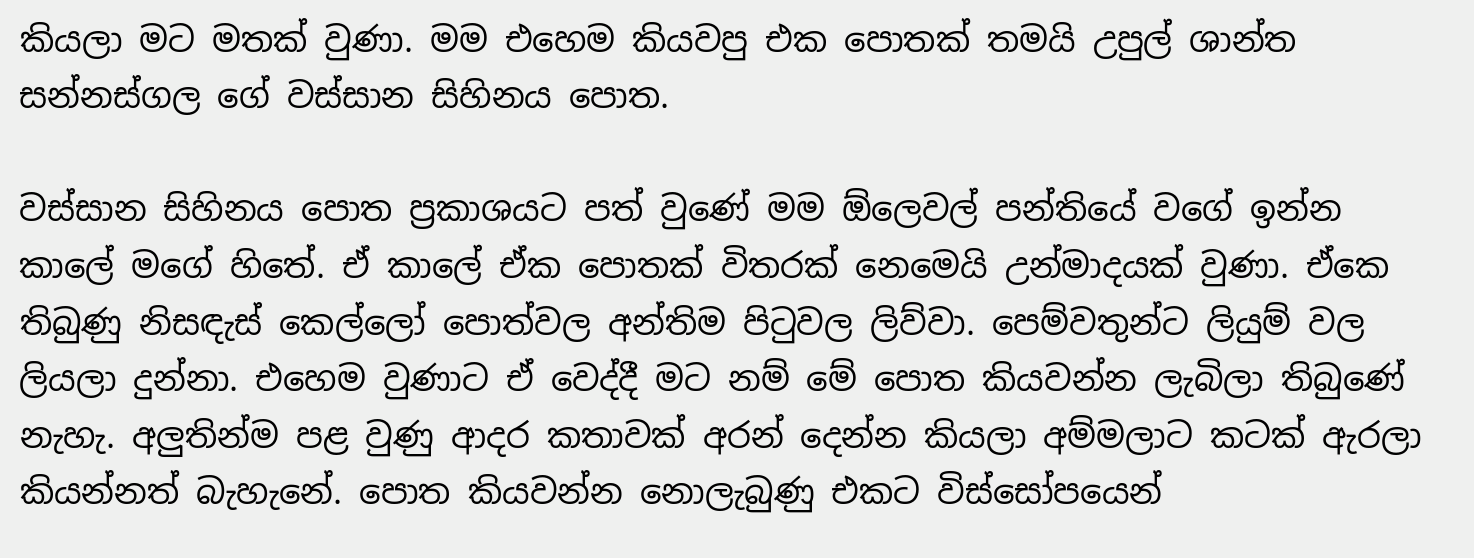කියලා මට මතක් වුණා. මම එහෙම කියවපු එක පොතක් තමයි උපුල් ශාන්ත සන්නස්ගල ගේ වස්සාන සිහිනය පොත.

වස්සාන සිහිනය පොත ප්‍රකාශයට පත් වුණේ මම ඕලෙවල් පන්තියේ වගේ ඉන්න කාලේ මගේ හිතේ. ඒ කාලේ ඒක පොතක් විතරක් නෙමෙයි උන්මාදයක් වුණා. ඒකෙ තිබුණු නිසඳැස් කෙල්ලෝ පොත්වල අන්තිම පිටුවල ලිව්වා. පෙම්වතුන්ට ලියුම් වල ලියලා දුන්නා. එහෙම වුණාට ඒ වෙද්දී මට නම් මේ පොත කියවන්න ලැබිලා තිබුණේ නැහැ. අලුතින්ම පළ වුණු ආදර කතාවක් අරන් දෙන්න කියලා අම්මලාට කටක් ඇරලා කියන්නත් බැහැනේ. පොත කියවන්න නොලැබුණු එකට විස්සෝපයෙන්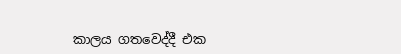කාලය ගතවෙද්දී එක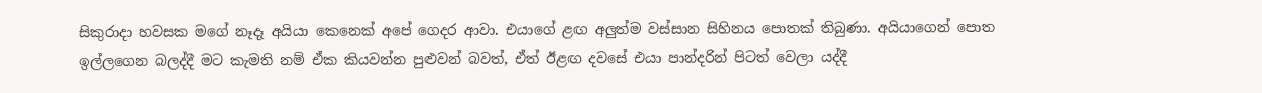සිකුරාදා හවසක මගේ නෑදෑ අයියා කෙනෙක් අපේ ගෙදර ආවා. එයාගේ ළඟ අලුත්ම වස්සාන සිහිනය පොතක් තිබුණා. අයියාගෙන් පොත ඉල්ලගෙන බලද්දී මට කැමති නම් ඒක කියවන්න පුළුවන් බවත්, ඒත් ඊළඟ දවසේ එයා පාන්දරින් පිටත් වෙලා යද්දී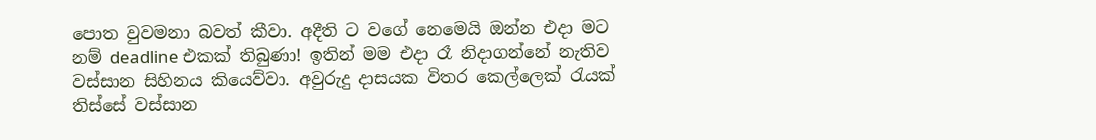පොත වුවමනා බවත් කීවා. අදීති ට වගේ නෙමෙයි ඔන්න එදා මට නම් deadline එකක් තිබුණා! ඉතින් මම එදා රෑ නිදාගන්නේ නැතිව වස්සාන සිහිනය කියෙව්වා. අවුරුදු දාසයක විතර කෙල්ලෙක් රැයක් තිස්සේ වස්සාන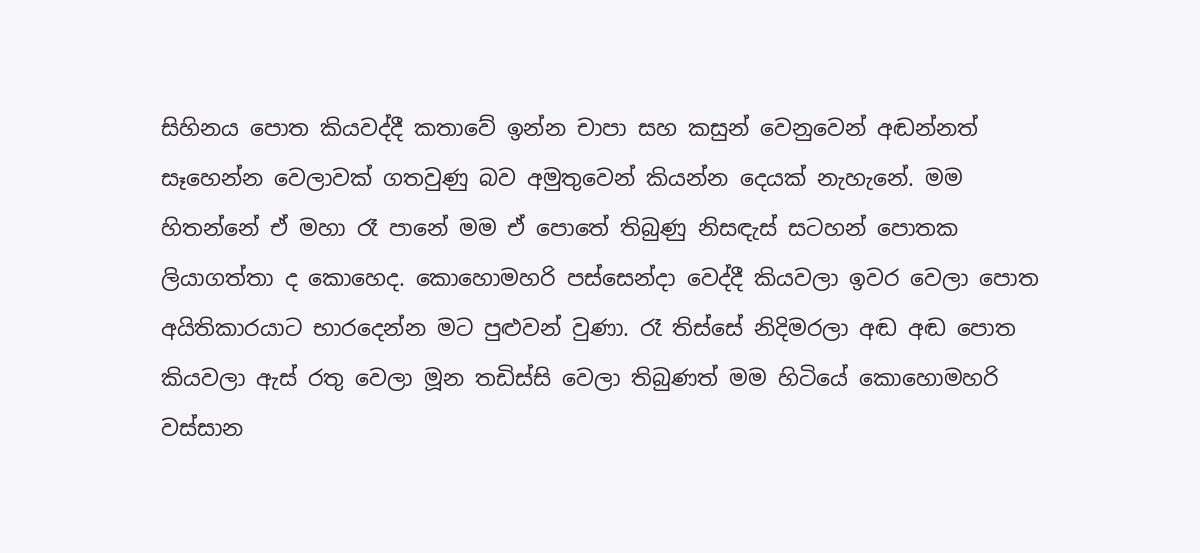සිහිනය පොත කියවද්දී කතාවේ ඉන්න චාපා සහ කසුන් වෙනුවෙන් අඬන්නත් සෑහෙන්න වෙලාවක් ගතවුණු බව අමුතුවෙන් කියන්න දෙයක් නැහැනේ. මම හිතන්නේ ඒ මහා රෑ පානේ මම ඒ පොතේ තිබුණු නිසඳැස් සටහන් පොතක ලියාගත්තා ද කොහෙද. කොහොමහරි පස්සෙන්දා වෙද්දී කියවලා ඉවර වෙලා පොත අයිතිකාරයාට භාරදෙන්න මට පුළුවන් වුණා. රෑ තිස්සේ නිදිමරලා අඬ අඬ පොත කියවලා ඇස් රතු වෙලා මූන තඩිස්සි වෙලා තිබුණත් මම හිටියේ කොහොමහරි වස්සාන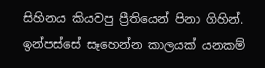සිහිනය කියවපු ප්‍රීතියෙන් පිනා ගිහින්. ඉන්පස්සේ සෑහෙන්න කාලයක් යනකම්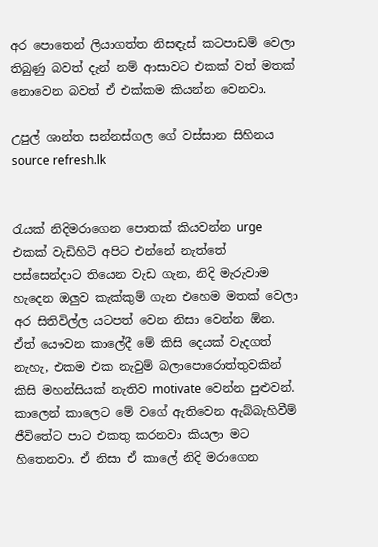අර පොතෙන් ලියාගත්ත නිසඳැස් කටපාඩම් වෙලා තිබුණු බවත් දැන් නම් ආසාවට එකක් වත් මතක් නොවෙන බවත් ඒ එක්කම කියන්න වෙනවා.

උපුල් ශාන්ත සන්නස්ගල ගේ වස්සාන සිහිනය source refresh.lk


රැයක් නිදිමරාගෙන පොතක් කියවන්න urge එකක් වැඩිහිටි අපිට එන්නේ නැත්තේ පස්සෙන්දාට තියෙන වැඩ ගැන, නිදි මැරුවාම හැදෙන ඔලුව කැක්කුම් ගැන එහෙම මතක් වෙලා අර සිතිවිල්ල යටපත් වෙන නිසා වෙන්න ඕන. ඒත් යෞවන කාලේදී මේ කිසි දෙයක් වැදගත් නැහැ, එකම එක නැවුම් බලාපොරොත්තුවකින් කිසි මහන්සියක් නැතිව motivate වෙන්න පුළුවන්. කාලෙන් කාලෙට මේ වගේ ඇතිවෙන ඇබ්බැහිවීම් ජීවිතේට පාට එකතු කරනවා කියලා මට හිතෙනවා. ඒ නිසා ඒ කාලේ නිදි මරාගෙන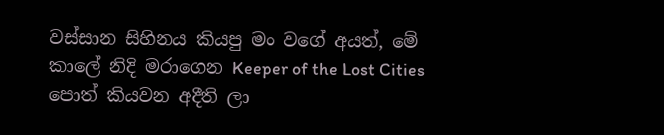වස්සාන සිහිනය කියපු මං වගේ අයත්, මේ කාලේ නිදි මරාගෙන Keeper of the Lost Cities පොත් කියවන අදීති ලා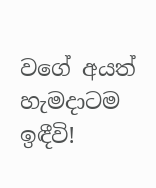වගේ අයත් හැමදාටම ඉඳීවි!